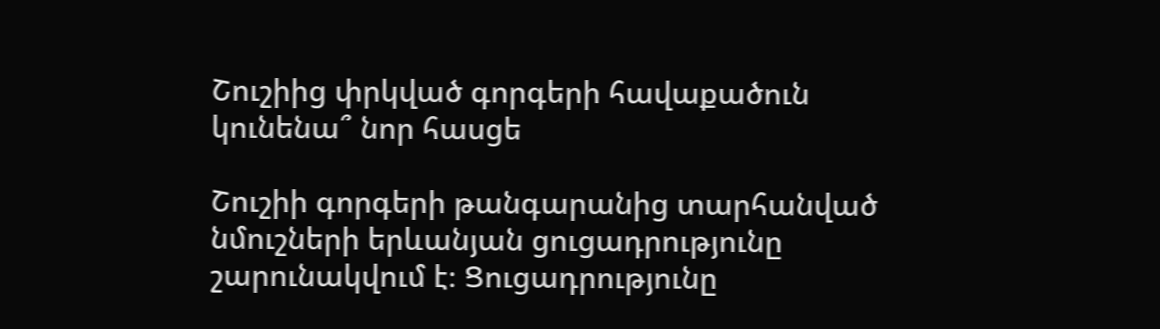Շուշիից փրկված գորգերի հավաքածուն կունենա՞ նոր հասցե

Շուշիի գորգերի թանգարանից տարհանված նմուշների երևանյան ցուցադրությունը շարունակվում է։ Ցուցադրությունը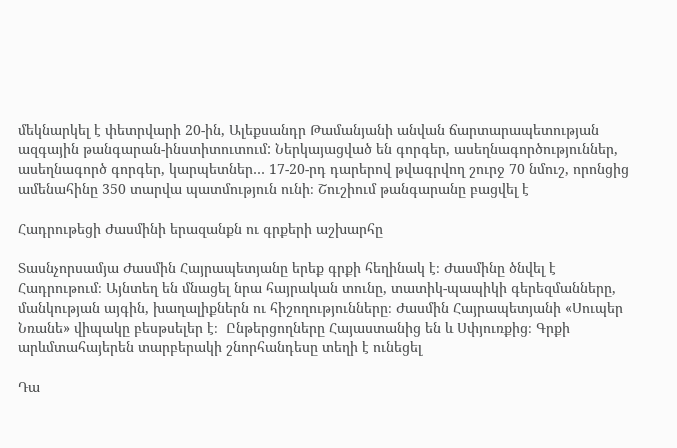մեկնարկել է փետրվարի 20-ին, Ալեքսանդր Թամանյանի անվան ճարտարապետության ազգային թանգարան-ինստիտուտում: Ներկայացված են գորգեր, ասեղնագործություններ, ասեղնագործ գորգեր, կարպետներ… 17-20-րդ դարերով թվագրվող շուրջ 70 նմուշ, որոնցից ամենահինը 350 տարվա պատմություն ունի։ Շուշիում թանգարանը բացվել է

Հադրութեցի Ժասմինի երազանքն ու գրքերի աշխարհը

Տասնչորսամյա Ժասմին Հայրապետյանը երեք գրքի հեղինակ է։ Ժասմինը ծնվել է Հադրութում։ Այնտեղ են մնացել նրա հայրական տունը, տատիկ-պապիկի գերեզմանները, մանկության այգին, խաղալիքներն ու հիշողությունները։ Ժասմին Հայրապետյանի «Սուպեր Նռանե» վիպակը բեսթսելեր է։  Ընթերցողները Հայաստանից են և Սփյուռքից։ Գրքի արևմտահայերեն տարբերակի շնորհանդեսը տեղի է ունեցել

Դա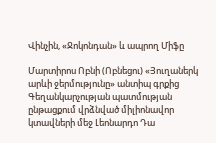Վինչին, «Ջոկոնդան» և ապրող Միֆը

Մարտիրոս Ոբնի (Ոբնեցու) «Յուղաներկ արևի ջերմությունը» անտիպ գրքից Գեղանկարչության պատմության ընթացքում վրձնված միլիոնավոր կտավների մեջ Լեոնարդո Դա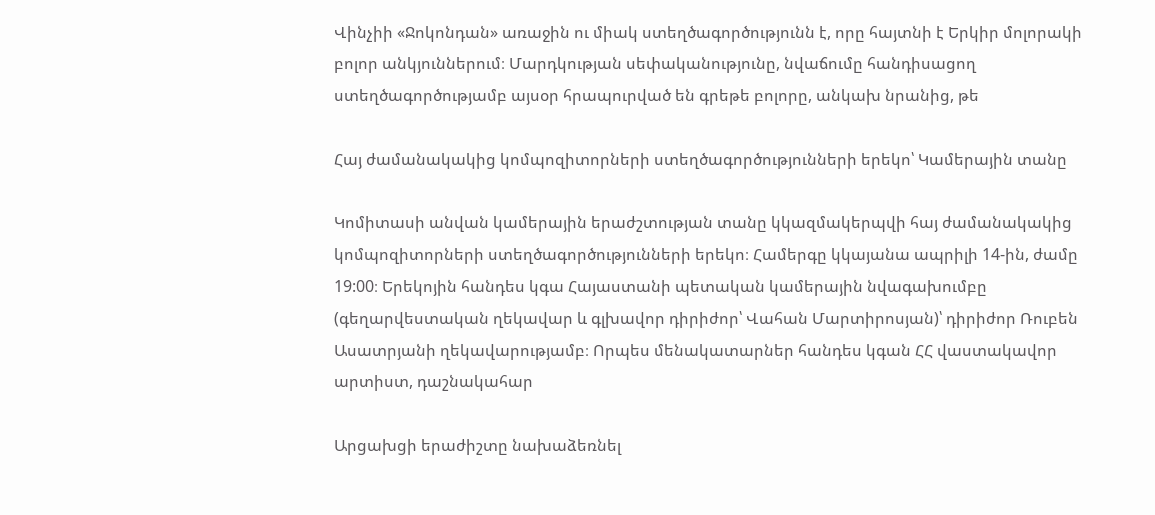Վինչիի «Ջոկոնդան» առաջին ու միակ ստեղծագործությունն է, որը հայտնի է Երկիր մոլորակի բոլոր անկյուններում։ Մարդկության սեփականությունը, նվաճումը հանդիսացող ստեղծագործությամբ այսօր հրապուրված են գրեթե բոլորը, անկախ նրանից, թե

Հայ ժամանակակից կոմպոզիտորների ստեղծագործությունների երեկո՝ Կամերային տանը

Կոմիտասի անվան կամերային երաժշտության տանը կկազմակերպվի հայ ժամանակակից կոմպոզիտորների ստեղծագործությունների երեկո։ Համերգը կկայանա ապրիլի 14-ին, ժամը 19:00։ Երեկոյին հանդես կգա Հայաստանի պետական կամերային նվագախումբը (գեղարվեստական ղեկավար և գլխավոր դիրիժոր՝ Վահան Մարտիրոսյան)՝ դիրիժոր Ռուբեն Ասատրյանի ղեկավարությամբ։ Որպես մենակատարներ հանդես կգան ՀՀ վաստակավոր արտիստ, դաշնակահար

Արցախցի երաժիշտը նախաձեռնել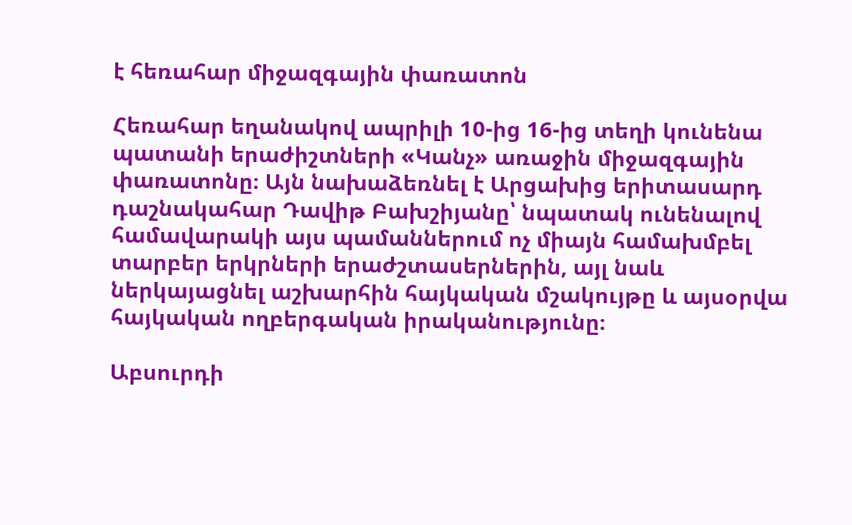է հեռահար միջազգային փառատոն

Հեռահար եղանակով ապրիլի 10-ից 16-ից տեղի կունենա պատանի երաժիշտների «Կանչ» առաջին միջազգային փառատոնը։ Այն նախաձեռնել է Արցախից երիտասարդ դաշնակահար Դավիթ Բախշիյանը՝ նպատակ ունենալով համավարակի այս պամաններում ոչ միայն համախմբել տարբեր երկրների երաժշտասերներին, այլ նաև ներկայացնել աշխարհին հայկական մշակույթը և այսօրվա հայկական ողբերգական իրականությունը։

Աբսուրդի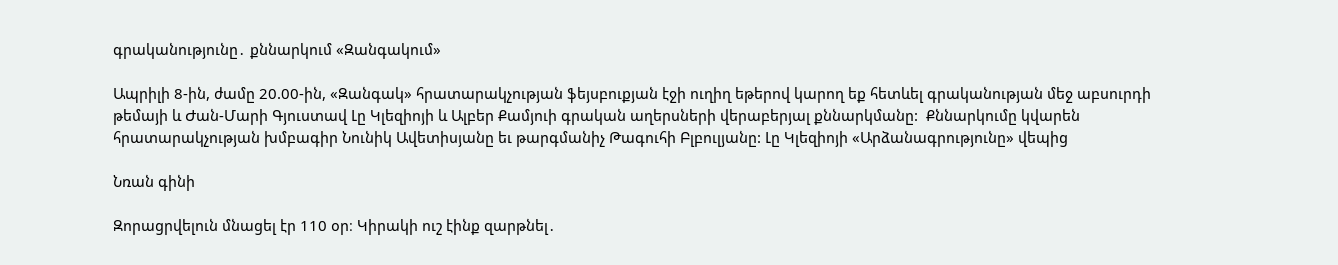գրականությունը․ քննարկում «Զանգակում»

Ապրիլի 8-ին, ժամը 20.00-ին, «Զանգակ» հրատարակչության ֆեյսբուքյան էջի ուղիղ եթերով կարող եք հետևել գրականության մեջ աբսուրդի թեմայի և Ժան-Մարի Գյուստավ Լը Կլեզիոյի և Ալբեր Քամյուի գրական աղերսների վերաբերյալ քննարկմանը:  Քննարկումը կվարեն հրատարակչության խմբագիր Նունիկ Ավետիսյանը եւ թարգմանիչ Թագուհի Բլբուլյանը: Լը Կլեզիոյի «Արձանագրությունը» վեպից

Նռան գինի

Զորացրվելուն մնացել էր 110 օր։ Կիրակի ուշ էինք զարթնել․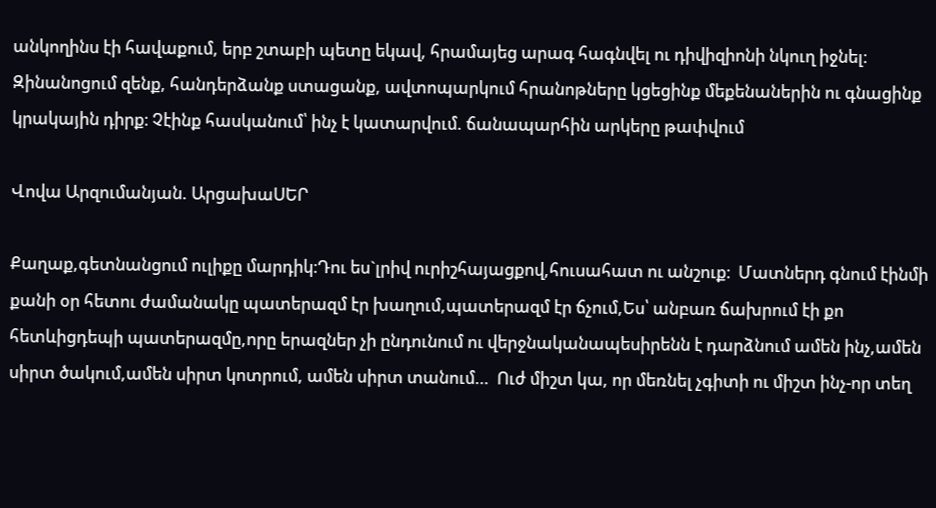անկողինս էի հավաքում, երբ շտաբի պետը եկավ, հրամայեց արագ հագնվել ու դիվիզիոնի նկուղ իջնել։ Զինանոցում զենք, հանդերձանք ստացանք, ավտոպարկում հրանոթները կցեցինք մեքենաներին ու գնացինք կրակային դիրք։ Չէինք հասկանում՝ ինչ է կատարվում. ճանապարհին արկերը թափվում

Վովա Արզումանյան. ԱրցախաՍԵՐ

Քաղաք,գետնանցում ուլիքը մարդիկ։Դու ես`լրիվ ուրիշհայացքով,հուսահատ ու անշուք։  Մատներդ գնում էինմի քանի օր հետու ժամանակը պատերազմ էր խաղում,պատերազմ էր ճչում,Ես՝ անբառ ճախրում էի քո հետևիցդեպի պատերազմը,որը երազներ չի ընդունում ու վերջնականապեսիրենն է դարձնում ամեն ինչ,ամեն սիրտ ծակում,ամեն սիրտ կոտրում, ամեն սիրտ տանում…  Ուժ միշտ կա, որ մեռնել չգիտի ու միշտ ինչ-որ տեղ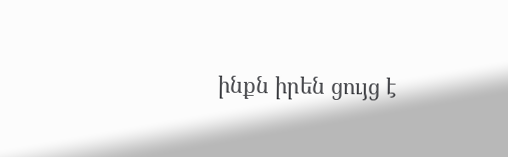ինքն իրեն ցույց է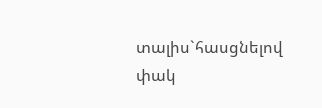տալիս`հասցնելով փակ